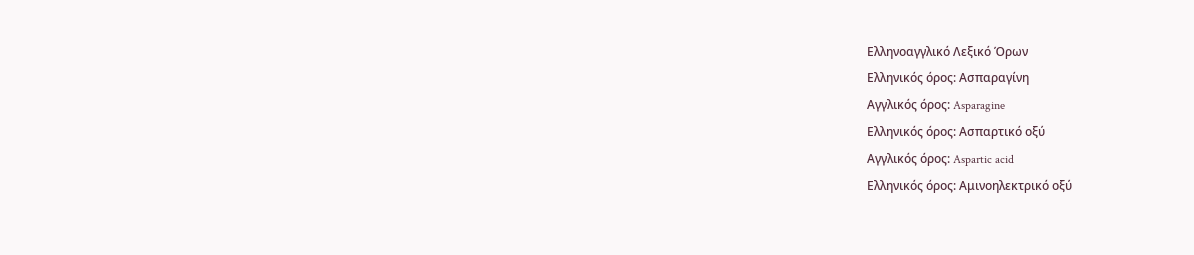Ελληνοαγγλικό Λεξικό Όρων
Ελληνικός όρος: Ασπαραγίνη
Αγγλικός όρος: Asparagine
Ελληνικός όρος: Ασπαρτικό οξύ
Αγγλικός όρος: Aspartic acid
Ελληνικός όρος: Αμινοηλεκτρικό οξύ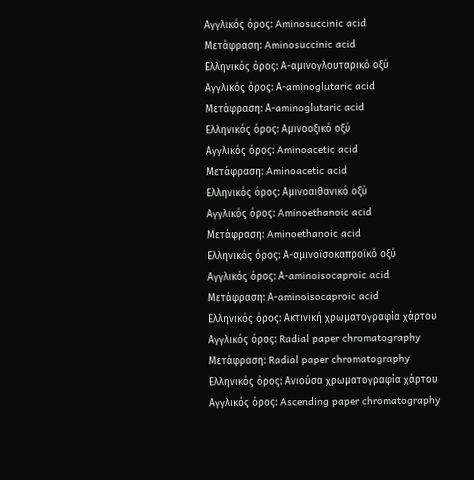Αγγλικός όρος: Aminosuccinic acid
Μετάφραση: Aminosuccinic acid
Ελληνικός όρος: Α-αμινογλουταρικό οξύ
Αγγλικός όρος: Α-aminoglutaric acid
Μετάφραση: Α-aminoglutaric acid
Ελληνικός όρος: Αμινοοξικό οξύ
Αγγλικός όρος: Aminoacetic acid
Μετάφραση: Aminoacetic acid
Ελληνικός όρος: Αμινοαιθανικό οξύ
Αγγλικός όρος: Aminoethanoic acid
Μετάφραση: Aminoethanoic acid
Ελληνικός όρος: Α-αμινοϊσοκαπροϊκό οξύ
Αγγλικός όρος: Α-aminoisocaproic acid
Μετάφραση: Α-aminoisocaproic acid
Ελληνικός όρος: Ακτινική χρωματογραφία χάρτου
Αγγλικός όρος: Radial paper chromatography
Μετάφραση: Radial paper chromatography
Ελληνικός όρος: Ανιούσα χρωματογραφία χάρτου
Αγγλικός όρος: Ascending paper chromatography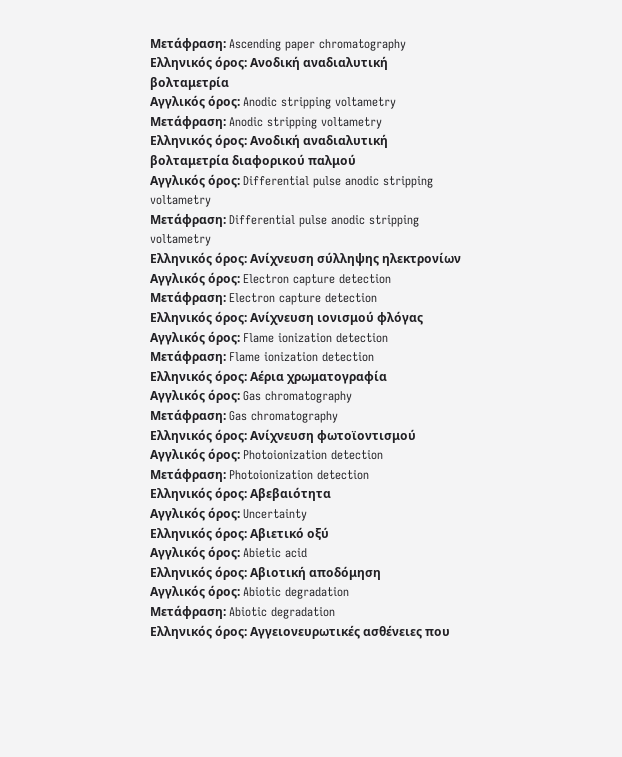Μετάφραση: Ascending paper chromatography
Ελληνικός όρος: Ανοδική αναδιαλυτική βολταμετρία
Αγγλικός όρος: Anodic stripping voltametry
Μετάφραση: Anodic stripping voltametry
Ελληνικός όρος: Ανοδική αναδιαλυτική βολταμετρία διαφορικού παλμού
Αγγλικός όρος: Differential pulse anodic stripping voltametry
Μετάφραση: Differential pulse anodic stripping voltametry
Ελληνικός όρος: Ανίχνευση σύλληψης ηλεκτρονίων
Αγγλικός όρος: Electron capture detection
Μετάφραση: Electron capture detection
Ελληνικός όρος: Ανίχνευση ιονισμού φλόγας
Αγγλικός όρος: Flame ionization detection
Μετάφραση: Flame ionization detection
Ελληνικός όρος: Αέρια χρωματογραφία
Αγγλικός όρος: Gas chromatography
Μετάφραση: Gas chromatography
Ελληνικός όρος: Ανίχνευση φωτοϊοντισμού
Αγγλικός όρος: Photoionization detection
Μετάφραση: Photoionization detection
Ελληνικός όρος: Αβεβαιότητα
Αγγλικός όρος: Uncertainty
Ελληνικός όρος: Αβιετικό οξύ
Αγγλικός όρος: Abietic acid
Ελληνικός όρος: Αβιοτική αποδόμηση
Αγγλικός όρος: Abiotic degradation
Μετάφραση: Abiotic degradation
Ελληνικός όρος: Αγγειονευρωτικές ασθένειες που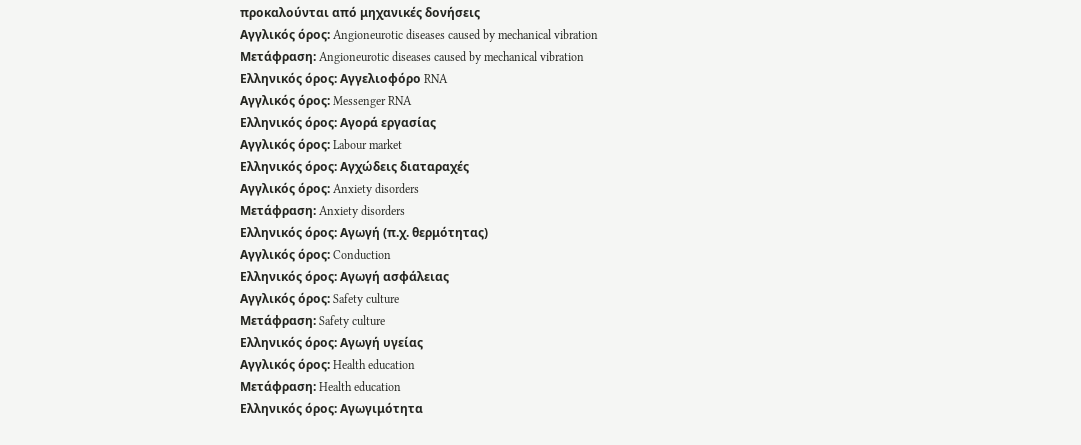προκαλούνται από μηχανικές δονήσεις
Αγγλικός όρος: Angioneurotic diseases caused by mechanical vibration
Μετάφραση: Angioneurotic diseases caused by mechanical vibration
Ελληνικός όρος: Αγγελιοφόρο RNA
Αγγλικός όρος: Messenger RNA
Ελληνικός όρος: Αγορά εργασίας
Αγγλικός όρος: Labour market
Ελληνικός όρος: Αγχώδεις διαταραχές
Αγγλικός όρος: Anxiety disorders
Μετάφραση: Anxiety disorders
Ελληνικός όρος: Αγωγή (π.χ. θερμότητας)
Αγγλικός όρος: Conduction
Ελληνικός όρος: Αγωγή ασφάλειας
Αγγλικός όρος: Safety culture
Μετάφραση: Safety culture
Ελληνικός όρος: Αγωγή υγείας
Αγγλικός όρος: Health education
Μετάφραση: Health education
Ελληνικός όρος: Αγωγιμότητα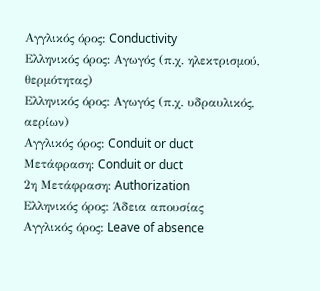Αγγλικός όρος: Conductivity
Ελληνικός όρος: Αγωγός (π.χ. ηλεκτρισμού, θερμότητας)
Ελληνικός όρος: Αγωγός (π.χ. υδραυλικός, αερίων)
Αγγλικός όρος: Conduit or duct
Μετάφραση: Conduit or duct
2η Μετάφραση: Authorization
Ελληνικός όρος: Άδεια απουσίας
Αγγλικός όρος: Leave of absence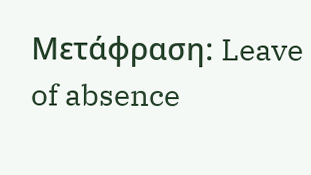Μετάφραση: Leave of absence